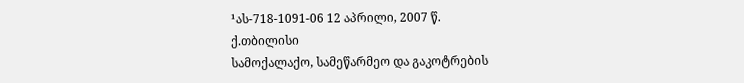¹ას-718-1091-06 12 აპრილი, 2007 წ.
ქ.თბილისი
სამოქალაქო, სამეწარმეო და გაკოტრების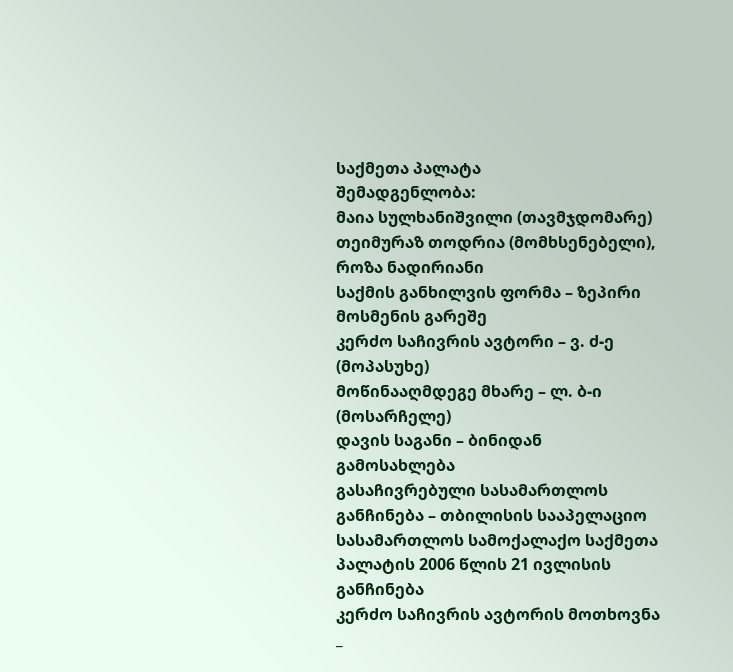საქმეთა პალატა
შემადგენლობა:
მაია სულხანიშვილი (თავმჯდომარე)
თეიმურაზ თოდრია (მომხსენებელი), როზა ნადირიანი
საქმის განხილვის ფორმა – ზეპირი მოსმენის გარეშე
კერძო საჩივრის ავტორი – ვ. ძ-ე (მოპასუხე)
მოწინააღმდეგე მხარე – ლ. ბ-ი (მოსარჩელე)
დავის საგანი – ბინიდან გამოსახლება
გასაჩივრებული სასამართლოს განჩინება – თბილისის სააპელაციო სასამართლოს სამოქალაქო საქმეთა პალატის 2006 წლის 21 ივლისის განჩინება
კერძო საჩივრის ავტორის მოთხოვნა _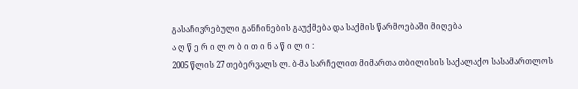გასაჩივრებული განჩინების გაუქმება და საქმის წარმოებაში მიღება
ა ღ წ ე რ ი ლ ო ბ ი თ ი ნ ა წ ი ლ ი :
2005 წლის 27 თებერვალს ლ. ბ-მა სარჩელით მიმართა თბილისის საქალაქო სასამართლოს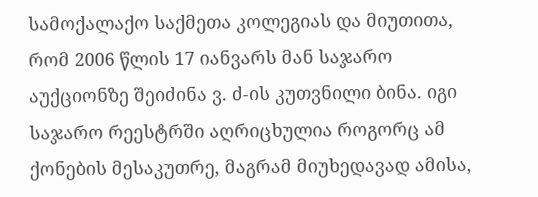სამოქალაქო საქმეთა კოლეგიას და მიუთითა, რომ 2006 წლის 17 იანვარს მან საჯარო აუქციონზე შეიძინა ვ. ძ-ის კუთვნილი ბინა. იგი საჯარო რეესტრში აღრიცხულია როგორც ამ ქონების მესაკუთრე, მაგრამ მიუხედავად ამისა,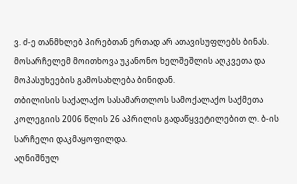ვ. ძ-ე თანმხლებ პირებთან ერთად არ ათავისუფლებს ბინას.
მოსარჩელემ მოითხოვა უკანონო ხელშეშლის აღკვეთა და მოპასუხეების გამოსახლება ბინიდან.
თბილისის საქალაქო სასამართლოს სამოქალაქო საქმეთა კოლეგიის 2006 წლის 26 აპრილის გადაწყვეტილებით ლ. ბ-ის სარჩელი დაკმაყოფილდა.
აღნიშნულ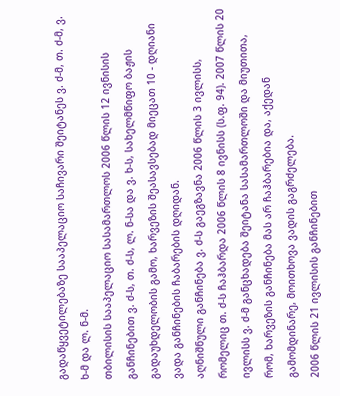გადაწყვეტილებაზე სააპელაციო საჩივარი შეიტანეს ვ. ძ-მ, თ. ძ-მ, ვ. ხ-მ და ლ. ნ-მ.
თბილისის სააპელაციო სასამართლოს 2006 წლის 12 ივნისის განჩინებით ვ. ძ-ს, თ. ძ-ს, ლ. ნ-სა და ვ. ხ-ს, სახელმწიფო ბაჟის გადაუხდელობის გამო, ხარვეზის შეასავსებად მიეცათ 10 - დღიანი ვადა განჩინების ჩაბარების დღიდან.
აღნიშნული განჩინება ვ. ძ-ს გაეგზავნა 2006 წლის 3 ივლისს, რომელიც თ. ძ-ს ჩაჰბარდა 2006 წლის 8 ივნისს (ს.ფ. 94). 2007 წლის 20 ივლისს ვ. ძ-მ განცხადება შეიტანა სასამართლოში და მიუთითა, რომ, ხარვეზის განჩინება მას არ ჩაჰბარებია და, აქედან გამომდინარე, მოითხოვა ვადის გაგრძელება.
2006 წლის 21 ივლისის განჩინებით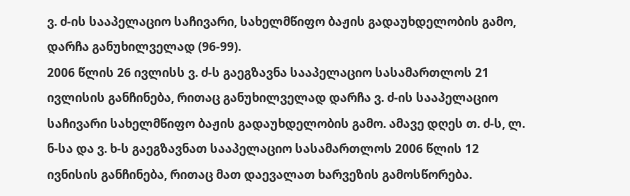ვ. ძ-ის სააპელაციო საჩივარი, სახელმწიფო ბაჟის გადაუხდელობის გამო, დარჩა განუხილველად (96-99).
2006 წლის 26 ივლისს ვ. ძ-ს გაეგზავნა სააპელაციო სასამართლოს 21 ივლისის განჩინება, რითაც განუხილველად დარჩა ვ. ძ-ის სააპელაციო საჩივარი სახელმწიფო ბაჟის გადაუხდელობის გამო. ამავე დღეს თ. ძ-ს, ლ. ნ-სა და ვ. ხ-ს გაეგზავნათ სააპელაციო სასამართლოს 2006 წლის 12 ივნისის განჩინება, რითაც მათ დაევალათ ხარვეზის გამოსწორება.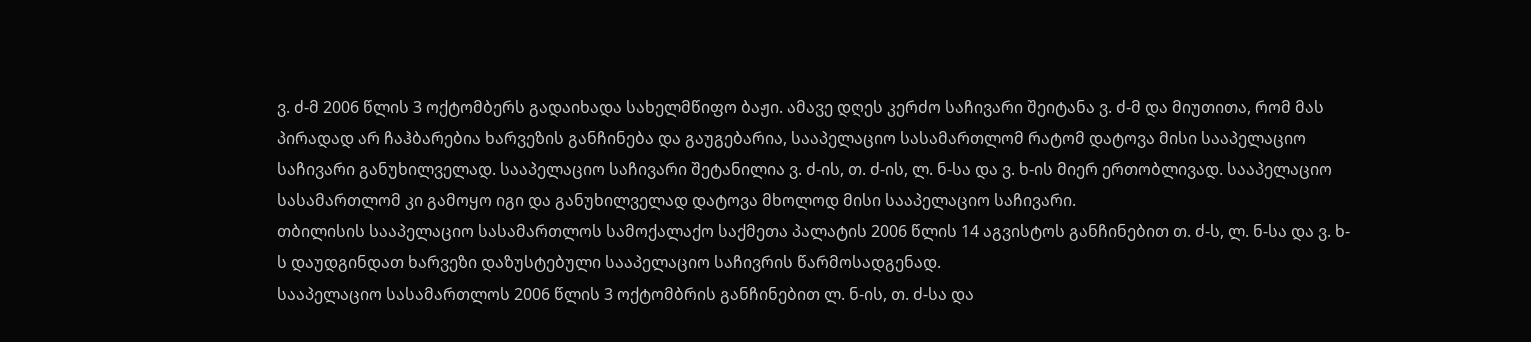ვ. ძ-მ 2006 წლის 3 ოქტომბერს გადაიხადა სახელმწიფო ბაჟი. ამავე დღეს კერძო საჩივარი შეიტანა ვ. ძ-მ და მიუთითა, რომ მას პირადად არ ჩაჰბარებია ხარვეზის განჩინება და გაუგებარია, სააპელაციო სასამართლომ რატომ დატოვა მისი სააპელაციო საჩივარი განუხილველად. სააპელაციო საჩივარი შეტანილია ვ. ძ-ის, თ. ძ-ის, ლ. ნ-სა და ვ. ხ-ის მიერ ერთობლივად. სააპელაციო სასამართლომ კი გამოყო იგი და განუხილველად დატოვა მხოლოდ მისი სააპელაციო საჩივარი.
თბილისის სააპელაციო სასამართლოს სამოქალაქო საქმეთა პალატის 2006 წლის 14 აგვისტოს განჩინებით თ. ძ-ს, ლ. ნ-სა და ვ. ხ-ს დაუდგინდათ ხარვეზი დაზუსტებული სააპელაციო საჩივრის წარმოსადგენად.
სააპელაციო სასამართლოს 2006 წლის 3 ოქტომბრის განჩინებით ლ. ნ-ის, თ. ძ-სა და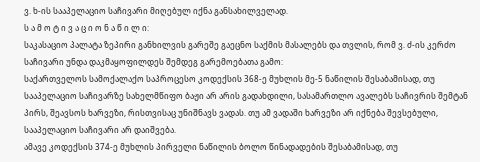ვ. ხ-ის სააპელაციო საჩივარი მიღებულ იქნა განსახილველად.
ს ა მ ო ტ ი ვ ა ც ი ო ნ ა წ ი ლ ი:
საკასაციო პალატა ზეპირი განხილვის გარეშე გაეცნო საქმის მასალებს და თვლის, რომ ვ. ძ-ის კერძო საჩივარი უნდა დაკმაყოფილდეს შემდეგ გარემოებათა გამო:
საქართველოს სამოქალაქო საპროცესო კოდექსის 368-ე მუხლის მე-5 ნაწილის შესაბამისად, თუ სააპელაციო საჩივარზე სახელმწიფო ბაჟი არ არის გადახდილი, სასამართლო ავალებს საჩივრის შემტან პირს, შეავსოს ხარვეზი, რისთვისაც უნიშნავს ვადას. თუ ამ ვადაში ხარვეზი არ იქნება შევსებული, სააპელაციო საჩივარი არ დაიშვება.
ამავე კოდექსის 374-ე მუხლის პირველი ნაწილის ბოლო წინადადების შესაბამისად, თუ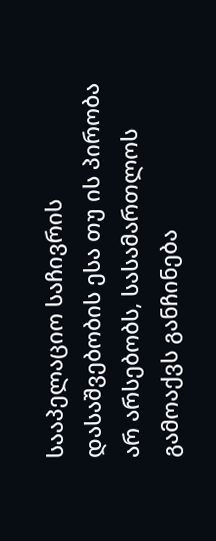სააპელაციო საჩივრის დასაშვებობის ესა თუ ის პირობა არ არსებობს, სასამართლოს გამოაქვს განჩინება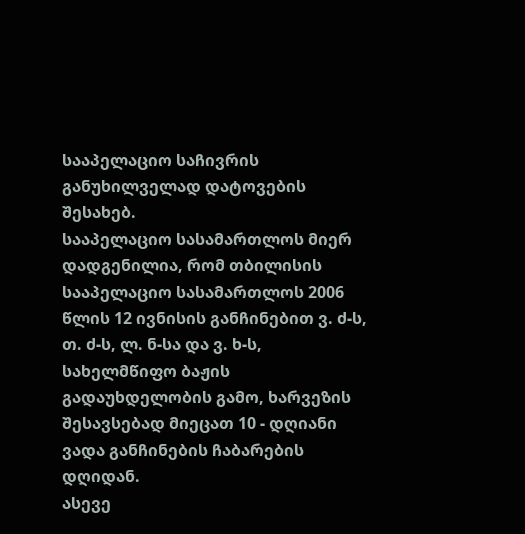სააპელაციო საჩივრის განუხილველად დატოვების შესახებ.
სააპელაციო სასამართლოს მიერ დადგენილია, რომ თბილისის სააპელაციო სასამართლოს 2006 წლის 12 ივნისის განჩინებით ვ. ძ-ს, თ. ძ-ს, ლ. ნ-სა და ვ. ხ-ს, სახელმწიფო ბაჟის გადაუხდელობის გამო, ხარვეზის შესავსებად მიეცათ 10 - დღიანი ვადა განჩინების ჩაბარების დღიდან.
ასევე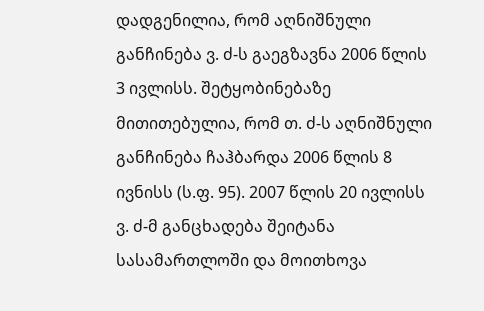დადგენილია, რომ აღნიშნული განჩინება ვ. ძ-ს გაეგზავნა 2006 წლის 3 ივლისს. შეტყობინებაზე მითითებულია, რომ თ. ძ-ს აღნიშნული განჩინება ჩაჰბარდა 2006 წლის 8 ივნისს (ს.ფ. 95). 2007 წლის 20 ივლისს ვ. ძ-მ განცხადება შეიტანა სასამართლოში და მოითხოვა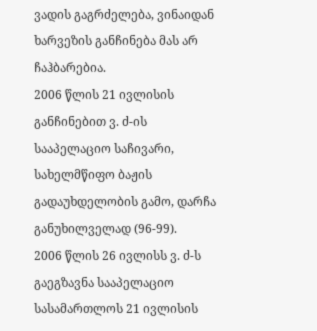ვადის გაგრძელება, ვინაიდან ხარვეზის განჩინება მას არ ჩაჰბარებია.
2006 წლის 21 ივლისის განჩინებით ვ. ძ-ის სააპელაციო საჩივარი, სახელმწიფო ბაჟის გადაუხდელობის გამო, დარჩა განუხილველად (96-99).
2006 წლის 26 ივლისს ვ. ძ-ს გაეგზავნა სააპელაციო სასამართლოს 21 ივლისის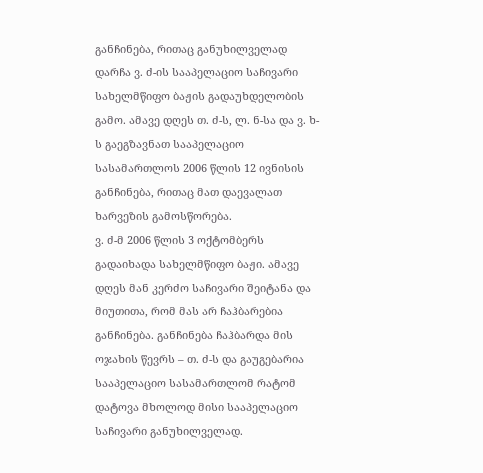განჩინება, რითაც განუხილველად დარჩა ვ. ძ-ის სააპელაციო საჩივარი სახელმწიფო ბაჟის გადაუხდელობის გამო. ამავე დღეს თ. ძ-ს, ლ. ნ-სა და ვ. ხ-ს გაეგზავნათ სააპელაციო სასამართლოს 2006 წლის 12 ივნისის განჩინება, რითაც მათ დაევალათ ხარვეზის გამოსწორება.
ვ. ძ-მ 2006 წლის 3 ოქტომბერს გადაიხადა სახელმწიფო ბაჟი. ამავე დღეს მან კერძო საჩივარი შეიტანა და მიუთითა, რომ მას არ ჩაჰბარებია განჩინება. განჩინება ჩაჰბარდა მის ოჯახის წევრს – თ. ძ-ს და გაუგებარია სააპელაციო სასამართლომ რატომ დატოვა მხოლოდ მისი სააპელაციო საჩივარი განუხილველად.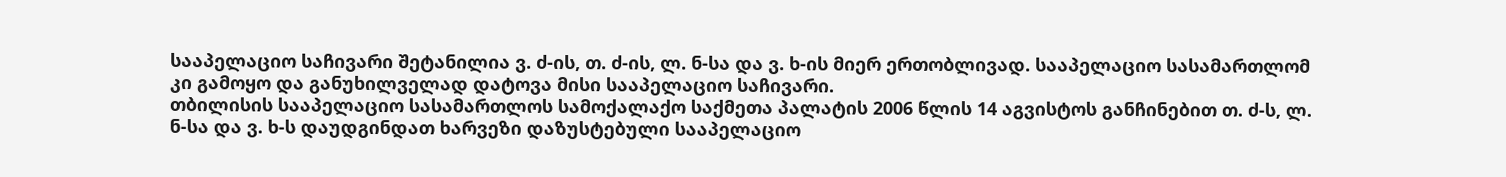სააპელაციო საჩივარი შეტანილია ვ. ძ-ის, თ. ძ-ის, ლ. ნ-სა და ვ. ხ-ის მიერ ერთობლივად. სააპელაციო სასამართლომ კი გამოყო და განუხილველად დატოვა მისი სააპელაციო საჩივარი.
თბილისის სააპელაციო სასამართლოს სამოქალაქო საქმეთა პალატის 2006 წლის 14 აგვისტოს განჩინებით თ. ძ-ს, ლ. ნ-სა და ვ. ხ-ს დაუდგინდათ ხარვეზი დაზუსტებული სააპელაციო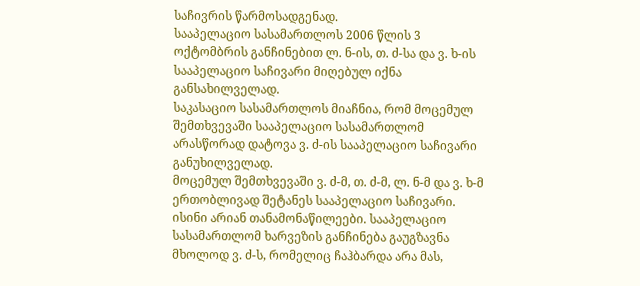საჩივრის წარმოსადგენად.
სააპელაციო სასამართლოს 2006 წლის 3 ოქტომბრის განჩინებით ლ. ნ-ის, თ. ძ-სა და ვ. ხ-ის სააპელაციო საჩივარი მიღებულ იქნა განსახილველად.
საკასაციო სასამართლოს მიაჩნია, რომ მოცემულ შემთხვევაში სააპელაციო სასამართლომ არასწორად დატოვა ვ. ძ-ის სააპელაციო საჩივარი განუხილველად.
მოცემულ შემთხვევაში ვ. ძ-მ, თ. ძ-მ, ლ. ნ-მ და ვ. ხ-მ ერთობლივად შეტანეს სააპელაციო საჩივარი. ისინი არიან თანამონაწილეები. სააპელაციო სასამართლომ ხარვეზის განჩინება გაუგზავნა მხოლოდ ვ. ძ-ს, რომელიც ჩაჰბარდა არა მას,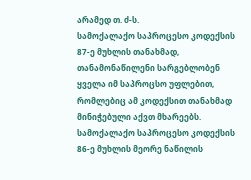არამედ თ. ძ-ს.
სამოქალაქო საპროცესო კოდექსის 87-ე მუხლის თანახმად, თანამონაწილენი სარგებლობენ ყველა იმ საპროცსო უფლებით, რომლებიც ამ კოდექსით თანახმად მინიჭებული აქვთ მხარეებს.
სამოქალაქო საპროცესო კოდექსის 86-ე მუხლის მეორე ნაწილის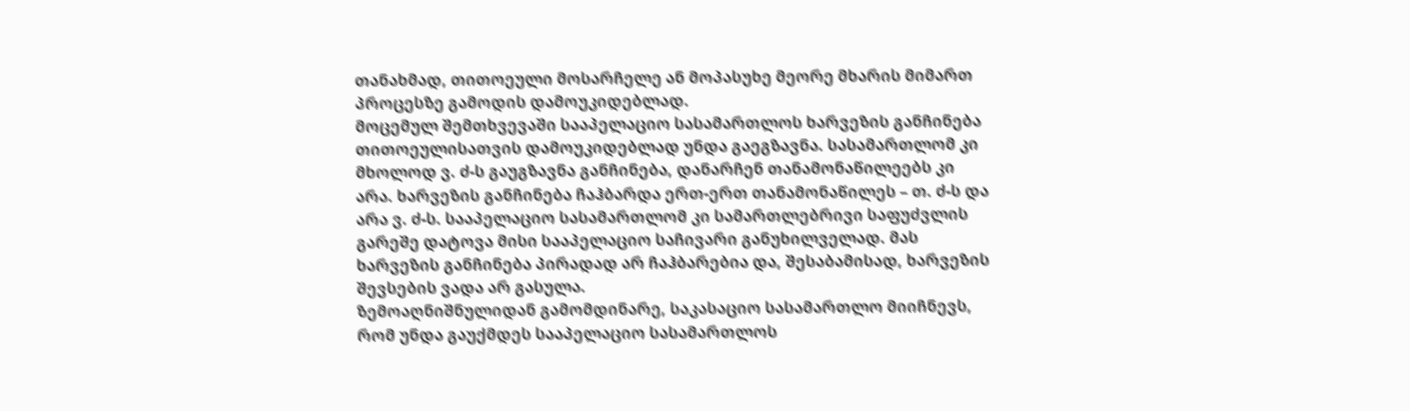თანახმად, თითოეული მოსარჩელე ან მოპასუხე მეორე მხარის მიმართ პროცესზე გამოდის დამოუკიდებლად.
მოცემულ შემთხვევაში სააპელაციო სასამართლოს ხარვეზის განჩინება თითოეულისათვის დამოუკიდებლად უნდა გაეგზავნა. სასამართლომ კი მხოლოდ ვ. ძ-ს გაუგზავნა განჩინება, დანარჩენ თანამონაწილეებს კი არა. ხარვეზის განჩინება ჩაჰბარდა ერთ-ერთ თანამონაწილეს – თ. ძ-ს და არა ვ. ძ-ს. სააპელაციო სასამართლომ კი სამართლებრივი საფუძვლის გარეშე დატოვა მისი სააპელაციო საჩივარი განუხილველად. მას ხარვეზის განჩინება პირადად არ ჩაჰბარებია და, შესაბამისად, ხარვეზის შევსების ვადა არ გასულა.
ზემოაღნიშნულიდან გამომდინარე, საკასაციო სასამართლო მიიჩნევს, რომ უნდა გაუქმდეს სააპელაციო სასამართლოს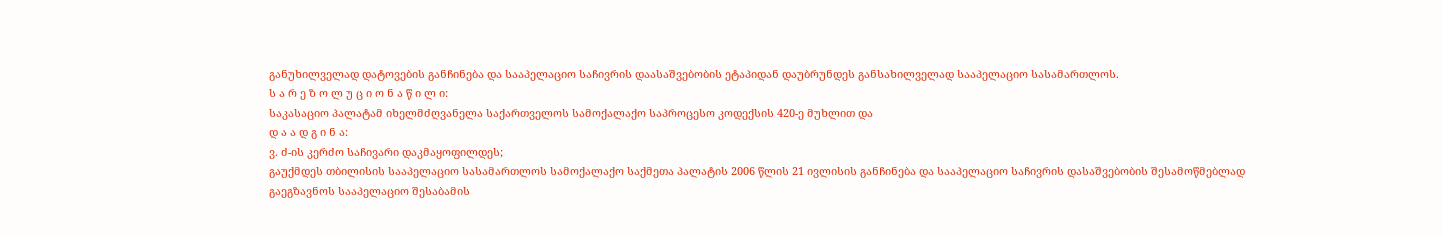განუხილველად დატოვების განჩინება და სააპელაციო საჩივრის დაასაშვებობის ეტაპიდან დაუბრუნდეს განსახილველად სააპელაციო სასამართლოს.
ს ა რ ე ზ ო ლ უ ც ი ო ნ ა წ ი ლ ი:
საკასაციო პალატამ იხელმძღვანელა საქართველოს სამოქალაქო საპროცესო კოდექსის 420-ე მუხლით და
დ ა ა დ გ ი ნ ა:
ვ. ძ-ის კერძო საჩივარი დაკმაყოფილდეს;
გაუქმდეს თბილისის სააპელაციო სასამართლოს სამოქალაქო საქმეთა პალატის 2006 წლის 21 ივლისის განჩინება და სააპელაციო საჩივრის დასაშვებობის შესამოწმებლად გაეგზავნოს სააპელაციო შესაბამის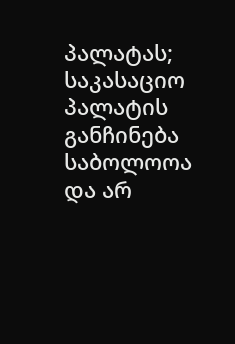პალატას;
საკასაციო პალატის განჩინება საბოლოოა და არ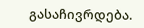გასაჩივრდება.